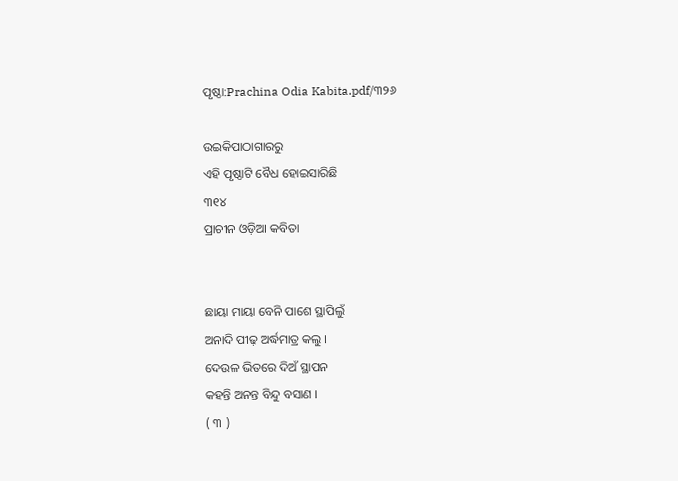ପୃଷ୍ଠା:Prachina Odia Kabita.pdf/୩୨୬

ଉଇକିପାଠାଗାର‌ରୁ
ଏହି ପୃଷ୍ଠାଟି ବୈଧ ହୋଇସାରିଛି
୩୧୪
ପ୍ରାଚୀନ ଓଡ଼ିଆ କବିତା


ଛାୟା ମାୟା ବେନି ପାଶେ ସ୍ଥାପିଲୁଁ
ଅନାଦି ପୀଢ଼ ଅର୍ଦ୍ଧମାତ୍ର କଲୁ ।
ଦେଉଳ ଭିତରେ ଦିଅଁ ସ୍ଥାପନ
କହନ୍ତି ଅନନ୍ତ ବିନ୍ଦୁ ବସାଣ ।
( ୩ )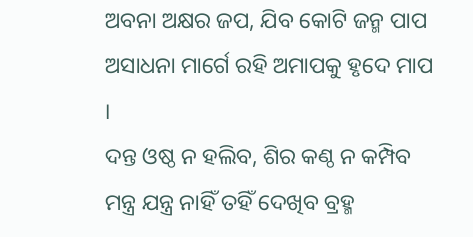ଅବନା ଅକ୍ଷର ଜପ, ଯିବ କୋଟି ଜନ୍ମ ପାପ
ଅସାଧନା ମାର୍ଗେ ରହି ଅମାପକୁ ହୃଦେ ମାପ ।
ଦନ୍ତ ଓଷ୍ଠ ନ ହଲିବ, ଶିର କଣ୍ଠ ନ କମ୍ପିବ
ମନ୍ତ୍ର ଯନ୍ତ୍ର ନାହିଁ ତହିଁ ଦେଖିବ ବ୍ରହ୍ମ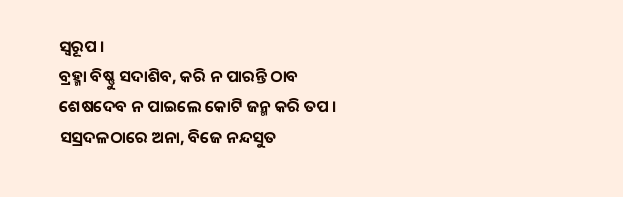ସ୍ୱରୂପ ।
ବ୍ରହ୍ମା ବିଷ୍ଣୁ ସଦାଶିବ, କରି ନ ପାରନ୍ତି ଠାବ
ଶେଷଦେବ ନ ପାଇଲେ କୋଟି ଜନ୍ମ କରି ତପ ।
ସସ୍ରଦଳଠାରେ ଅନା, ବିଜେ ନନ୍ଦସୁତ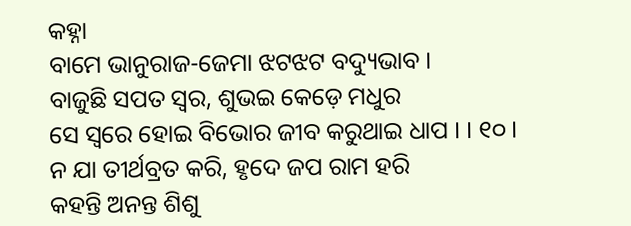କ‌ହ୍ନା
ବାମେ ଭାନୁରାଜ-ଜେମା ଝଟଝଟ ବଦ୍ୟୁଭାବ ।
ବାଜୁଛି ସପତ ସ୍ୱର, ଶୁଭଇ କେଡ଼େ ମଧୁର
ସେ ସ୍ୱରେ ହୋଇ ବିଭୋର ଜୀବ କରୁଥାଇ ଧାପ । । ୧୦ ।
ନ ଯା ତୀର୍ଥବ୍ରତ କରି, ହୃଦେ ଜପ ରାମ ହରି
କହନ୍ତି ଅନନ୍ତ ଶିଶୁ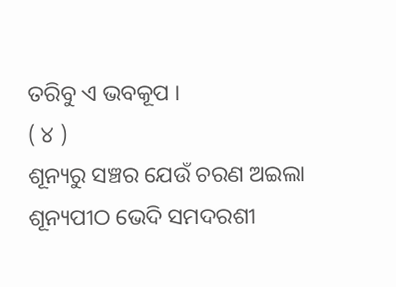ତରିବୁ ଏ ଭବକୂପ ।
( ୪ )
ଶୂନ୍ୟରୁ ସଞ୍ଚର ଯେଉଁ ଚରଣ ଅଇଲା
ଶୂନ୍ୟପୀଠ ଭେଦି ସମଦରଶୀ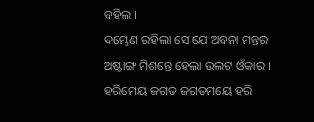ବହିଲ ।
ଦମ୍ଭେଣ ରହିଲା ସେ ଯେ ଅବନା ମନ୍ତର
ଅଷ୍ଟାଙ୍ଗ ମିଶନ୍ତେ ହେଲା ଉଲଟ ଓଁକାର ।
ହରିମେୟ ଜଗତ ଜଗତମୟେ ହରି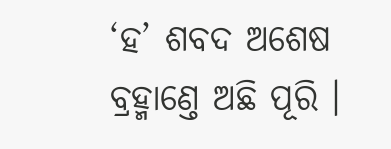‘ହ’ ଶବଦ ଅଶେଷ ବ୍ରହ୍ମାଣ୍ତେ ଅଛି ପୂରି ।